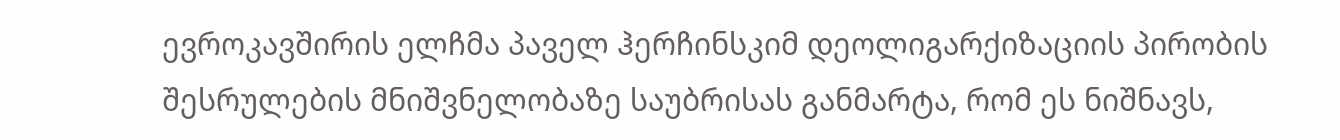ევროკავშირის ელჩმა პაველ ჰერჩინსკიმ დეოლიგარქიზაციის პირობის შესრულების მნიშვნელობაზე საუბრისას განმარტა, რომ ეს ნიშნავს,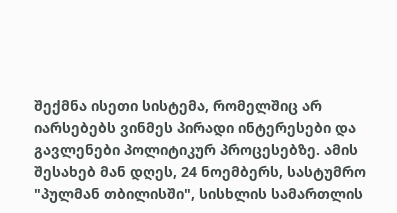შექმნა ისეთი სისტემა, რომელშიც არ იარსებებს ვინმეს პირადი ინტერესები და გავლენები პოლიტიკურ პროცესებზე. ამის შესახებ მან დღეს, 24 ნოემბერს, სასტუმრო "პულმან თბილისში", სისხლის სამართლის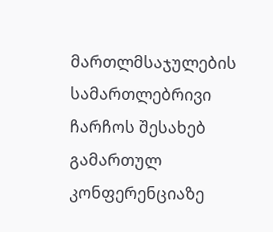მართლმსაჯულების სამართლებრივი ჩარჩოს შესახებ გამართულ კონფერენციაზე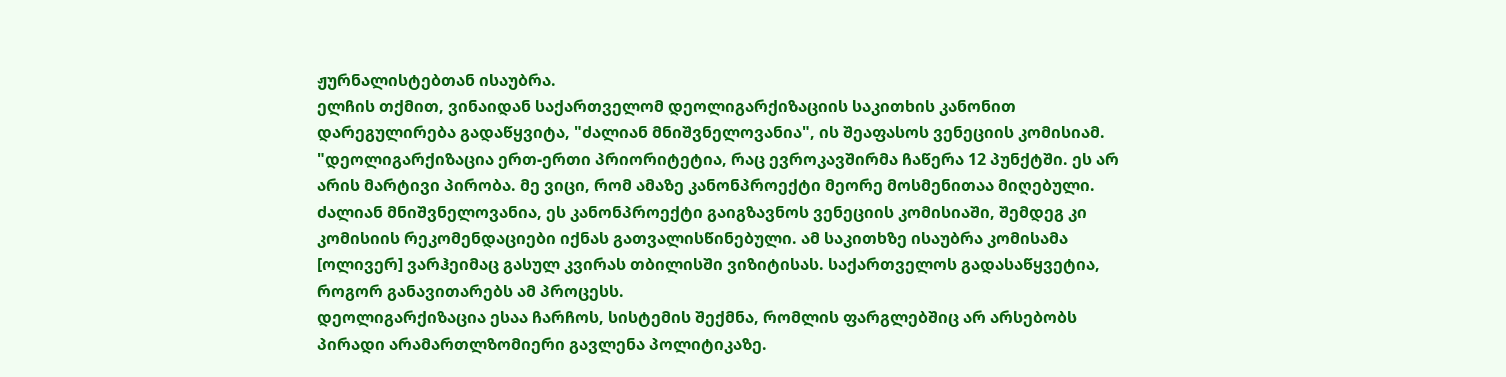ჟურნალისტებთან ისაუბრა.
ელჩის თქმით, ვინაიდან საქართველომ დეოლიგარქიზაციის საკითხის კანონით დარეგულირება გადაწყვიტა, "ძალიან მნიშვნელოვანია", ის შეაფასოს ვენეციის კომისიამ.
"დეოლიგარქიზაცია ერთ-ერთი პრიორიტეტია, რაც ევროკავშირმა ჩაწერა 12 პუნქტში. ეს არ არის მარტივი პირობა. მე ვიცი, რომ ამაზე კანონპროექტი მეორე მოსმენითაა მიღებული. ძალიან მნიშვნელოვანია, ეს კანონპროექტი გაიგზავნოს ვენეციის კომისიაში, შემდეგ კი კომისიის რეკომენდაციები იქნას გათვალისწინებული. ამ საკითხზე ისაუბრა კომისამა [ოლივერ] ვარჰეიმაც გასულ კვირას თბილისში ვიზიტისას. საქართველოს გადასაწყვეტია, როგორ განავითარებს ამ პროცესს.
დეოლიგარქიზაცია ესაა ჩარჩოს, სისტემის შექმნა, რომლის ფარგლებშიც არ არსებობს პირადი არამართლზომიერი გავლენა პოლიტიკაზე.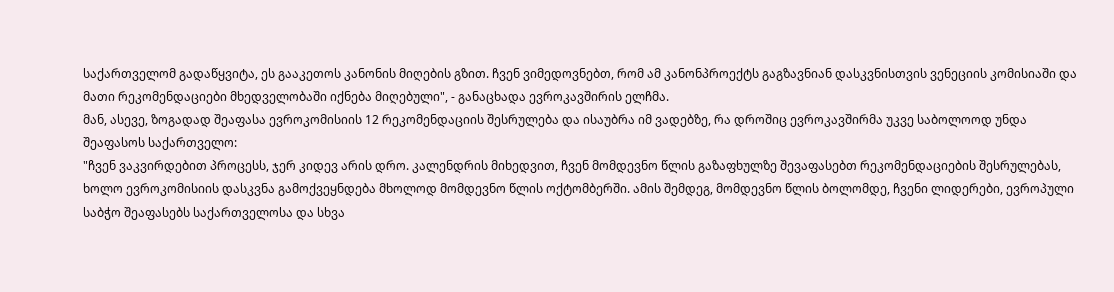საქართველომ გადაწყვიტა, ეს გააკეთოს კანონის მიღების გზით. ჩვენ ვიმედოვნებთ, რომ ამ კანონპროექტს გაგზავნიან დასკვნისთვის ვენეციის კომისიაში და მათი რეკომენდაციები მხედველობაში იქნება მიღებული", - განაცხადა ევროკავშირის ელჩმა.
მან, ასევე, ზოგადად შეაფასა ევროკომისიის 12 რეკომენდაციის შესრულება და ისაუბრა იმ ვადებზე, რა დროშიც ევროკავშირმა უკვე საბოლოოდ უნდა შეაფასოს საქართველო:
"ჩვენ ვაკვირდებით პროცესს, ჯერ კიდევ არის დრო. კალენდრის მიხედვით, ჩვენ მომდევნო წლის გაზაფხულზე შევაფასებთ რეკომენდაციების შესრულებას, ხოლო ევროკომისიის დასკვნა გამოქვეყნდება მხოლოდ მომდევნო წლის ოქტომბერში. ამის შემდეგ, მომდევნო წლის ბოლომდე, ჩვენი ლიდერები, ევროპული საბჭო შეაფასებს საქართველოსა და სხვა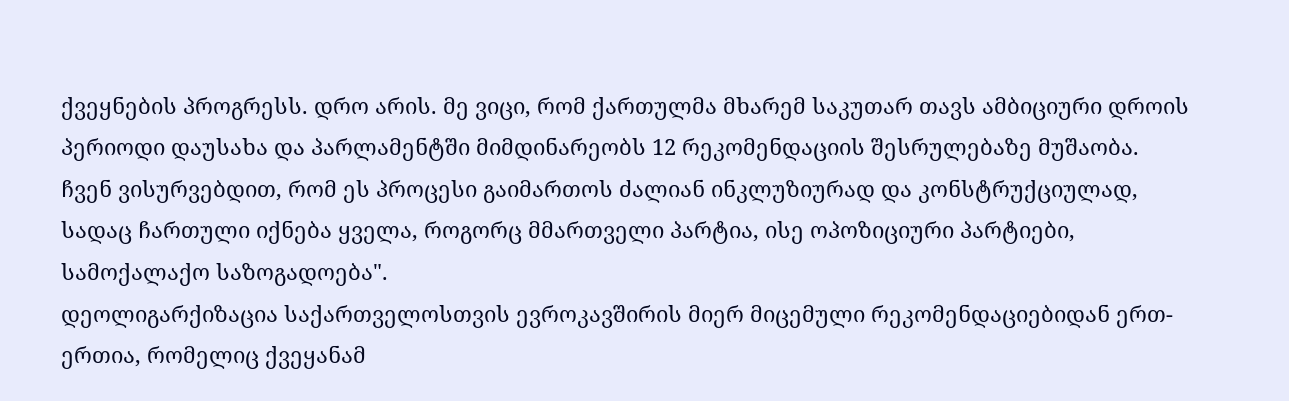ქვეყნების პროგრესს. დრო არის. მე ვიცი, რომ ქართულმა მხარემ საკუთარ თავს ამბიციური დროის პერიოდი დაუსახა და პარლამენტში მიმდინარეობს 12 რეკომენდაციის შესრულებაზე მუშაობა. ჩვენ ვისურვებდით, რომ ეს პროცესი გაიმართოს ძალიან ინკლუზიურად და კონსტრუქციულად, სადაც ჩართული იქნება ყველა, როგორც მმართველი პარტია, ისე ოპოზიციური პარტიები, სამოქალაქო საზოგადოება".
დეოლიგარქიზაცია საქართველოსთვის ევროკავშირის მიერ მიცემული რეკომენდაციებიდან ერთ-ერთია, რომელიც ქვეყანამ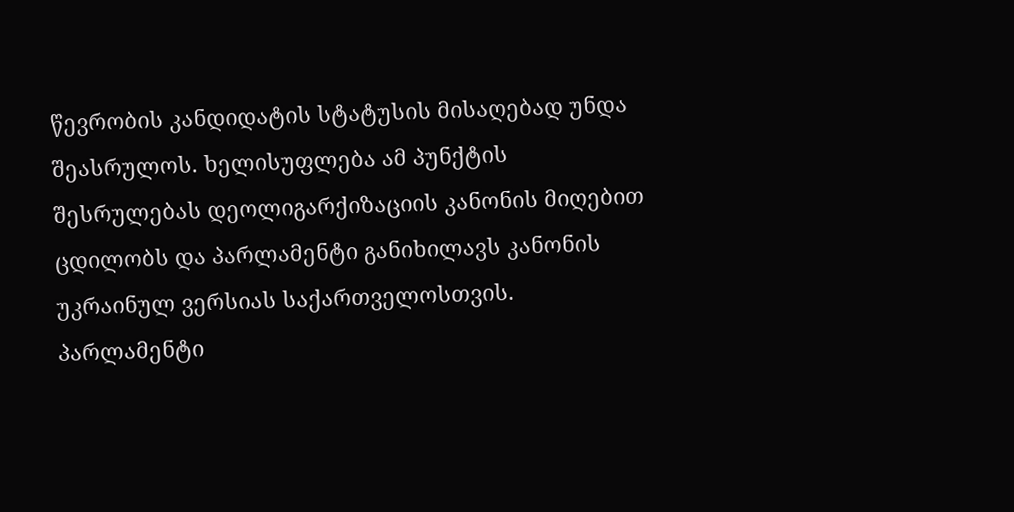წევრობის კანდიდატის სტატუსის მისაღებად უნდა შეასრულოს. ხელისუფლება ამ პუნქტის შესრულებას დეოლიგარქიზაციის კანონის მიღებით ცდილობს და პარლამენტი განიხილავს კანონის უკრაინულ ვერსიას საქართველოსთვის.
პარლამენტი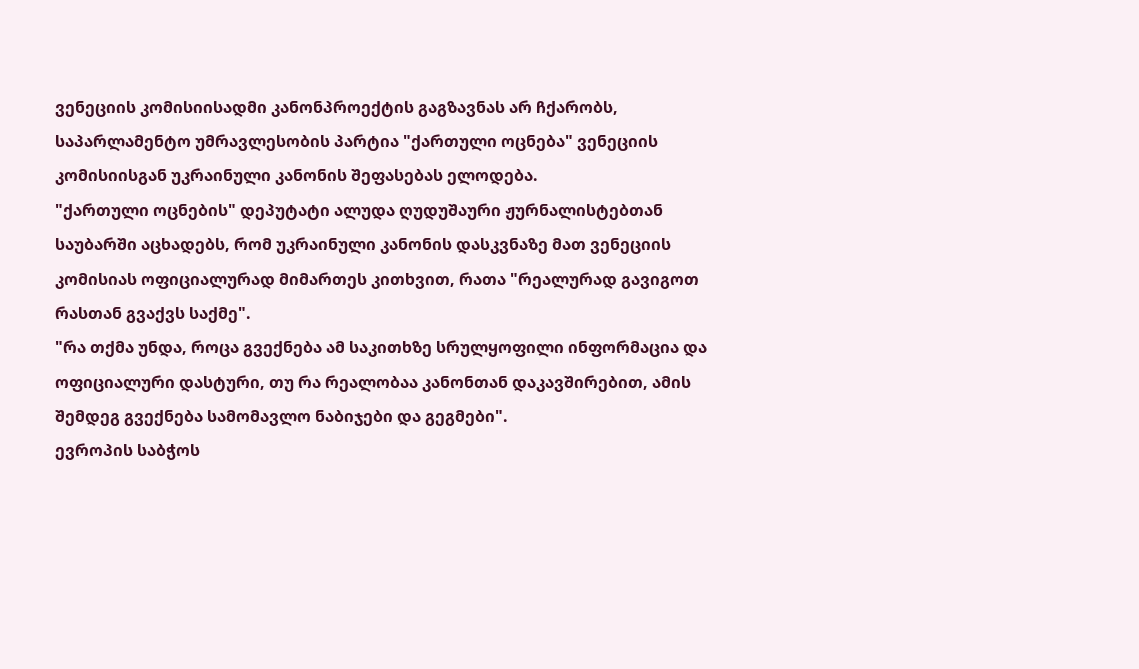ვენეციის კომისიისადმი კანონპროექტის გაგზავნას არ ჩქარობს, საპარლამენტო უმრავლესობის პარტია "ქართული ოცნება" ვენეციის კომისიისგან უკრაინული კანონის შეფასებას ელოდება.
"ქართული ოცნების" დეპუტატი ალუდა ღუდუშაური ჟურნალისტებთან საუბარში აცხადებს, რომ უკრაინული კანონის დასკვნაზე მათ ვენეციის კომისიას ოფიციალურად მიმართეს კითხვით, რათა "რეალურად გავიგოთ რასთან გვაქვს საქმე".
"რა თქმა უნდა, როცა გვექნება ამ საკითხზე სრულყოფილი ინფორმაცია და ოფიციალური დასტური, თუ რა რეალობაა კანონთან დაკავშირებით, ამის შემდეგ გვექნება სამომავლო ნაბიჯები და გეგმები".
ევროპის საბჭოს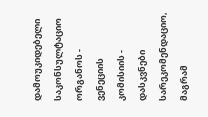დამოუკიდებელი საკონსულტაციო ორგანოს - ვენეციის კომისიის - დასკვნები სარეკომენდაციო, მაგრამ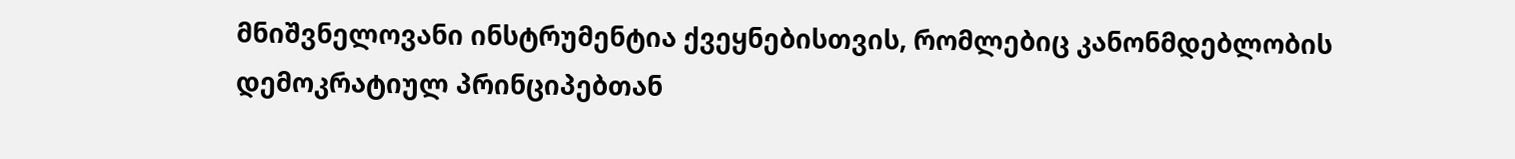მნიშვნელოვანი ინსტრუმენტია ქვეყნებისთვის, რომლებიც კანონმდებლობის დემოკრატიულ პრინციპებთან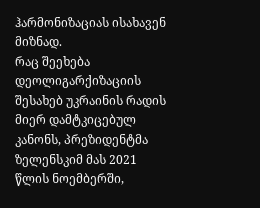ჰარმონიზაციას ისახავენ მიზნად.
რაც შეეხება დეოლიგარქიზაციის შესახებ უკრაინის რადის მიერ დამტკიცებულ კანონს, პრეზიდენტმა ზელენსკიმ მას 2021 წლის ნოემბერში,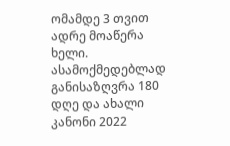ომამდე 3 თვით ადრე მოაწერა ხელი. ასამოქმედებლად განისაზღვრა 180 დღე და ახალი კანონი 2022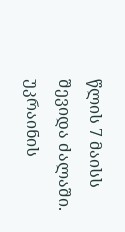წლის 7 მაისს შევიდა ძალაში. უკრაინის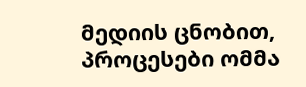მედიის ცნობით, პროცესები ომმა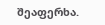შეაფერხა.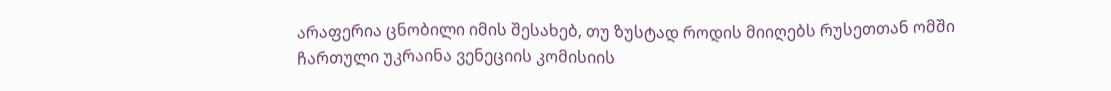არაფერია ცნობილი იმის შესახებ, თუ ზუსტად როდის მიიღებს რუსეთთან ომში ჩართული უკრაინა ვენეციის კომისიის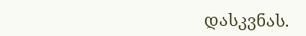დასკვნას.